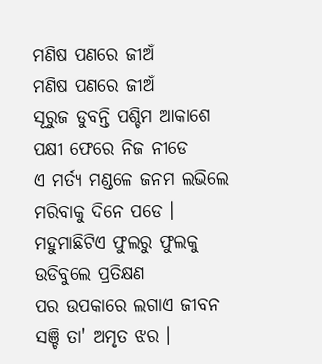ମଣିଷ ପଣରେ ଜୀଅଁ
ମଣିଷ ପଣରେ ଜୀଅଁ
ସୂରୁଜ ଡୁବନ୍ତି ପଶ୍ଚିମ ଆକାଶେ
ପକ୍ଷୀ ଫେରେ ନିଜ ନୀଡେ
ଏ ମର୍ତ୍ୟ ମଣ୍ଡଳେ ଜନମ ଲଭିଲେ
ମରିବାକୁ ଦିନେ ପଡେ ।
ମହୁମାଛିଟିଏ ଫୁଲରୁ ଫୁଲକୁ
ଉଡିବୁଲେ ପ୍ରତିକ୍ଷଣ
ପର ଉପକାରେ ଲଗାଏ ଜୀବନ
ସଞ୍ଚି ତା' ଅମୃତ ଝର ।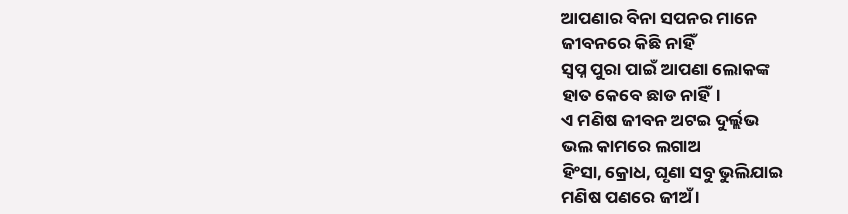ଆପଣାର ବିନା ସପନର ମାନେ
ଜୀବନରେ କିଛି ନାହିଁ
ସ୍ୱପ୍ନ ପୁରା ପାଇଁ ଆପଣା ଲୋକଙ୍କ
ହାତ କେବେ ଛାଡ ନାହିଁ।
ଏ ମଣିଷ ଜୀବନ ଅଟଇ ଦୁର୍ଲ୍ଲଭ
ଭଲ କାମରେ ଲଗାଅ
ହିଂସା, କ୍ରୋଧ, ଘୃଣା ସବୁ ଭୁଲିଯାଇ
ମଣିଷ ପଣରେ ଜୀଅଁ ।